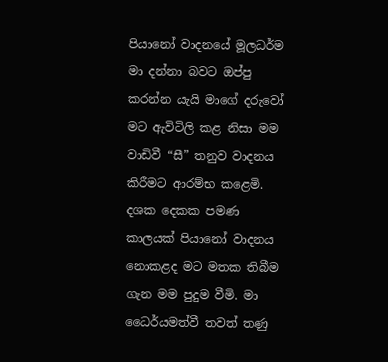පියානෝ වාදනයේ මූලධර්ම මා දන්නා බවට ඔප්පු කරන්න යැයි මාගේ දරුවෝ මට ඇවිටිලි කළ නිසා මම වාඩිවී “සී” තනුව වාදනය කිරීමට ආරම්භ කළෙමි. දශක දෙකක පමණ කාලයක් පියානෝ වාදනය නොකළද මට මතක තිබීම ගැන මම පුදුම වීමි. මා ධෛර්යමත්වී තවත් තණු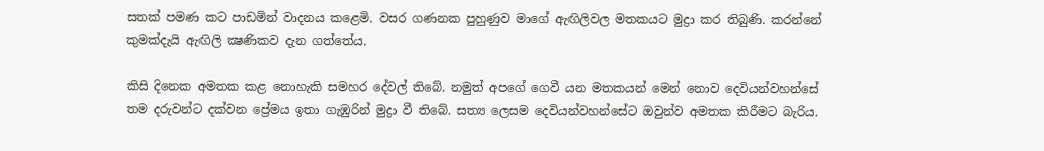සතක් පමණ කට පාඩමින් වාදනය කළෙමි. වසර ගණනක පුහුණුව මාගේ ඇඟිලිවල මතකයට මුද්‍රා කර තිබුණි. කරන්නේ කුමක්දැයි ඇඟිලි ක්‍ෂණිකව දැන ගත්තේය.

කිසි දිනෙක අමතක කළ නොහැකි සමහර දේවල් තිබේ. නමුත් අපගේ ගෙවී යන මතකයන් මෙන් නොව දෙවියන්වහන්සේ තම දරුවන්ට දක්වන ප්‍රේමය ඉතා ගැඹුරින් මුද්‍රා වී තිබේ. සත්‍ය ලෙසම දෙවියන්වහන්සේට ඔවුන්ව අමතක කිරීමට බැරිය.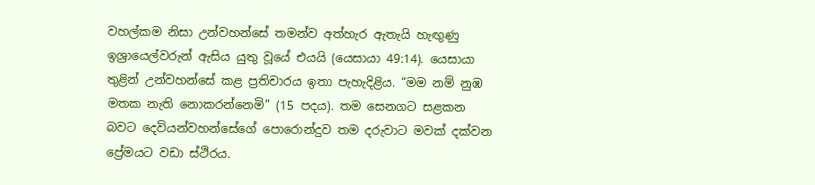වහල්කම නිසා උන්වහන්සේ තමන්ව අත්හැර ඇතැයි හැඟුණු ඉශ්‍රායෙල්වරුන් ඇසිය යුතු වූයේ එයයි (යෙසායා 49:14). යෙසායා තුළින් උන්වහන්සේ කළ ප්‍රතිචාරය ඉතා පැහැදිළිය. “මම නම් නුඹ මතක නැති නොකරන්නෙමි” (15 පදය). තම සෙනගට සළකන බවට දෙවියන්වහන්සේගේ පොරොන්දුව තම දරුවාට මවක් දක්වන ප්‍රේමයට වඩා ස්ථිරය.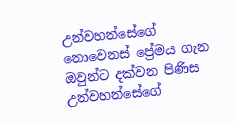උන්වහන්සේගේ නොවෙනස් ප්‍රේමය ගැන ඔවුන්ට දක්වන පිණිස උන්වහන්සේගේ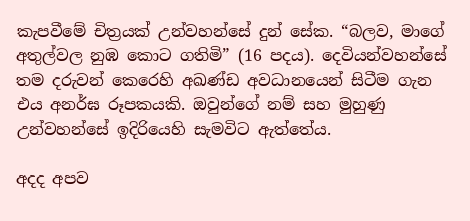කැපවීමේ චිත්‍රයක් උන්වහන්සේ දුන් සේක. “බලව, මාගේ අතුල්වල නුඹ කොට ගතිමි” (16 පදය). දෙවියන්වහන්සේ තම දරුවන් කෙරෙහි අඛණ්ඩ අවධානයෙන් සිටීම ගැන එය අනර්ඝ රූපකයකි. ඔවුන්ගේ නම් සහ මුහුණු උන්වහන්සේ ඉදිරියෙහි සැමවිට ඇත්තේය.

අදද අපව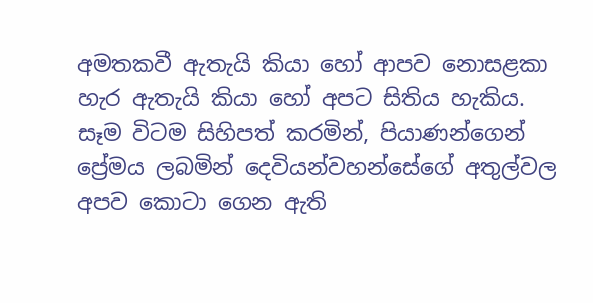අමතකවී ඇතැයි කියා හෝ ආපව නොසළකා හැර ඇතැයි කියා හෝ අපට සිතිය හැකිය. සෑම විටම සිහිපත් කරමින්, පියාණන්ගෙන් ප්‍රේමය ලබමින් දෙවියන්වහන්සේගේ අතුල්වල අපව කොටා ගෙන ඇති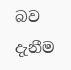බව දැනීම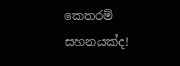කෙතරම් සහනයක්ද!